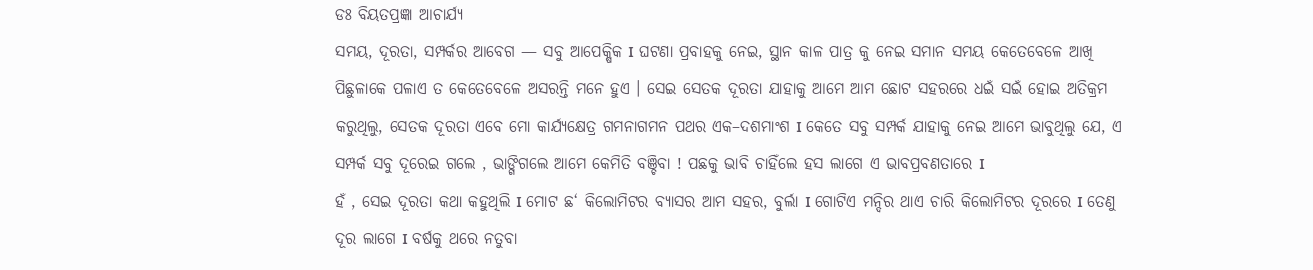ଡଃ ବିୟତପ୍ରଜ୍ଞା ଆଚାର୍ଯ୍ୟ
ସମୟ, ଦୂରତା, ସମ୍ପର୍କର ଆବେଗ — ସବୁ ଆପେକ୍ଷିକ I ଘଟଣା ପ୍ରବାହକୁ ନେଇ, ସ୍ଥାନ କାଳ ପାତ୍ର କୁ ନେଇ ସମାନ ସମୟ କେତେବେଳେ ଆଖି ପିଛୁଳାକେ ପଳାଏ ତ କେତେବେଳେ ଅସରନ୍ତି ମନେ ହୁଏ । ସେଇ ସେତକ ଦୂରତା ଯାହାକୁ ଆମେ ଆମ ଛୋଟ ସହରରେ ଧଇଁ ସଇଁ ହୋଇ ଅତିକ୍ରମ କରୁଥିଲୁ, ସେତକ ଦୂରତା ଏବେ ମୋ କାର୍ଯ୍ୟକ୍ଷେତ୍ର ଗମନାଗମନ ପଥର ଏକ–ଦଶମାଂଶ I କେତେ ସବୁ ସମ୍ପର୍କ ଯାହାକୁ ନେଇ ଆମେ ଭାବୁଥିଲୁ ଯେ, ଏ ସମ୍ପର୍କ ସବୁ ଦୂରେଇ ଗଲେ , ଭାଙ୍ଗିଗଲେ ଆମେ କେମିତି ବଞ୍ଚିବା ! ପଛକୁ ଭାବି ଚାହିଁଲେ ହସ ଲାଗେ ଏ ଭାବପ୍ରବଣତାରେ I
ହଁ , ସେଇ ଦୂରତା କଥା କହୁଥିଲି I ମୋଟ ଛ‘ କିଲୋମିଟର ବ୍ୟାସର ଆମ ସହର, ବୁର୍ଲା I ଗୋଟିଏ ମନ୍ଦିର ଥାଏ ଚାରି କିଲୋମିଟର ଦୂରରେ I ତେଣୁ ଦୂର ଲାଗେ I ବର୍ଷକୁ ଥରେ ନତୁବା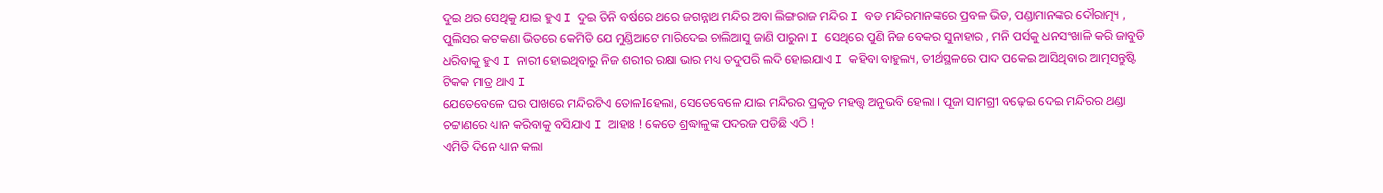ଦୁଇ ଥର ସେଥିକୁ ଯାଇ ହୁଏ I ଦୁଇ ତିନି ବର୍ଷରେ ଥରେ ଜଗନ୍ନାଥ ମନ୍ଦିର ଅବା ଲିଙ୍ଗରାଜ ମନ୍ଦିର I ବଡ ମନ୍ଦିରମାନଙ୍କରେ ପ୍ରବଳ ଭିଡ, ପଣ୍ଡାମାନଙ୍କର ଦୌରାତ୍ମ୍ୟ , ପୁଲିସର କଟକଣା ଭିତରେ କେମିତି ଯେ ମୁଣ୍ଡିଆଟେ ମାରିଦେଇ ଚାଲିଆସୁ ଜାଣି ପାରୁନା I ସେଥିରେ ପୁଣି ନିଜ ବେକର ସୁନାହାର , ମନି ପର୍ସକୁ ଧନସଂଖାଳି କରି ଜାବୁଡି ଧରିବାକୁ ହୁଏ I ନାରୀ ହୋଇଥିବାରୁ ନିଜ ଶରୀର ରକ୍ଷା ଭାର ମଧ୍ୟ ତଦୁପରି ଲଦି ହୋଇଯାଏ I କହିବା ବାହୁଲ୍ୟ, ତୀର୍ଥସ୍ଥଳରେ ପାଦ ପକେଇ ଆସିଥିବାର ଆତ୍ମସନ୍ତୁଷ୍ଟି ଟିକକ ମାତ୍ର ଥାଏ I
ଯେତେବେଳେ ଘର ପାଖରେ ମନ୍ଦିରଟିଏ ତୋଳIହେଲା, ସେତେବେଳେ ଯାଇ ମନ୍ଦିରର ପ୍ରକୃତ ମହତ୍ତ୍ୱ ଅନୁଭବି ହେଲା । ପୂଜା ସାମଗ୍ରୀ ବଢ଼େଇ ଦେଇ ମନ୍ଦିରର ଥଣ୍ଡା ଚଟ୍ଟାଣରେ ଧ୍ୟାନ କରିବାକୁ ବସିଯାଏ I ଆହାଃ ! କେତେ ଶ୍ରଦ୍ଧାଳୁଙ୍କ ପଦରଜ ପଡିଛି ଏଠି !
ଏମିତି ଦିନେ ଧ୍ୟାନ କଲା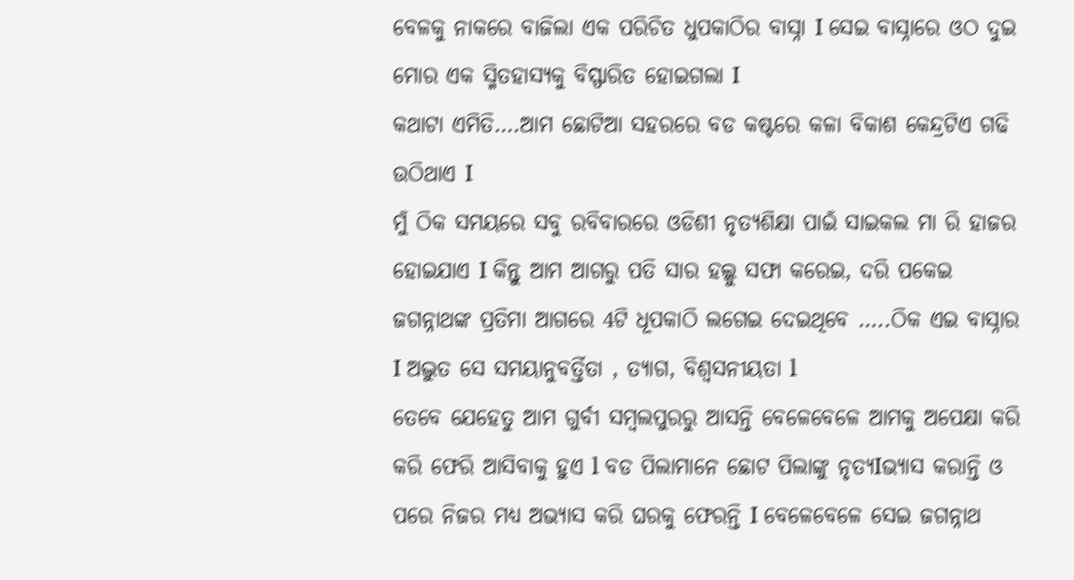ବେଳକୁ ନାକରେ ବାଜିଲା ଏକ ପରିଚିତ ଧୁପକାଠିର ବାସ୍ନା I ସେଇ ବାସ୍ନାରେ ଓଠ ଦୁଇ ମୋର ଏକ ସ୍ମିତହାସ୍ୟକୁ ବିସ୍ଫାରିତ ହୋଇଗଲା I
କଥାଟା ଏମିତି….ଆମ ଛୋଟିଆ ସହରରେ ବଡ କଷ୍ଟରେ କଳା ବିକାଶ କେନ୍ଦ୍ରଟିଏ ଗଢି ଉଠିଥାଏ I
ମୁଁ ଠିକ ସମୟରେ ସବୁ ରବିବାରରେ ଓଡିଶୀ ନୃତ୍ୟଶିକ୍ଷା ପାଇଁ ସାଇକଲ ମା ରି ହାଜର ହୋଇଯାଏ I କିନ୍ତୁ ଆମ ଆଗରୁ ପତି ସାର ହଲ୍କୁ ସଫା କରେଇ, ଦରି ପକେଇ ଜଗନ୍ନାଥଙ୍କ ପ୍ରତିମା ଆଗରେ 4ଟି ଧୂପକାଠି ଲଗେଇ ଦେଇଥିବେ …..ଠିକ ଏଇ ବାସ୍ନାର I ଅଦ୍ଭୁତ ସେ ସମୟାନୁବର୍ତ୍ତିତା , ତ୍ୟାଗ, ବିଶ୍ଵସନୀୟତା l
ତେବେ ଯେହେତୁ ଆମ ଗୁର୍ବୀ ସମ୍ବଲପୁରରୁ ଆସନ୍ତି ବେଳେବେଳେ ଆମକୁ ଅପେକ୍ଷା କରି କରି ଫେରି ଆସିବାକୁ ହୁଏ l ବଡ ପିଲାମାନେ ଛୋଟ ପିଲାଙ୍କୁ ନୃତ୍ୟIଭ୍ୟାସ କରାନ୍ତି ଓ ପରେ ନିଜର ମଧ୍ୟ ଅଭ୍ୟାସ କରି ଘରକୁ ଫେରନ୍ତି I ବେଳେବେଳେ ସେଇ ଜଗନ୍ନାଥ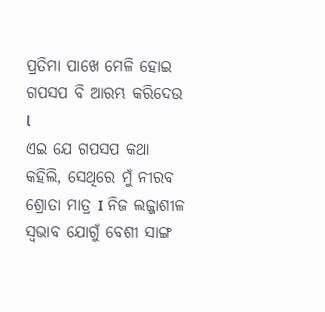ପ୍ରତିମା ପାଖେ ମେଳି ହୋଇ ଗପସପ ବି ଆରମ୍ଭ କରିଦେଉ l
ଏଇ ଯେ ଗପସପ କଥା କହିଲି, ସେଥିରେ ମୁଁ ନୀରବ ଶ୍ରୋତା ମାତ୍ର I ନିଜ ଲଜ୍ଜାଶୀଳ ସ୍ୱଭାବ ଯୋଗୁଁ ବେଶୀ ସାଙ୍ଗ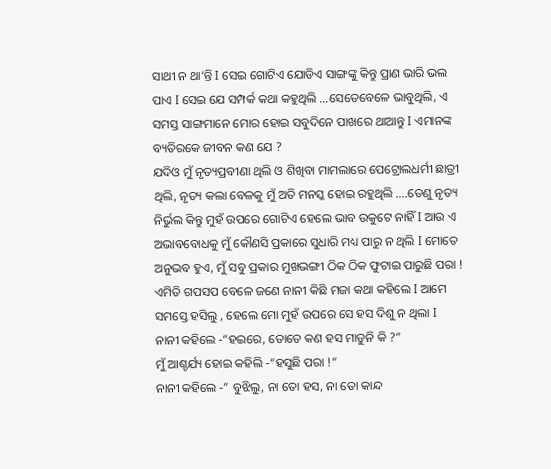ସାଥୀ ନ ଥା‘ନ୍ତି I ସେଇ ଗୋଟିଏ ଯୋଡିଏ ସାଙ୍ଗଙ୍କୁ କିନ୍ତୁ ପ୍ରାଣ ଭାରି ଭଲ ପାଏ I ସେଇ ଯେ ସମ୍ପର୍କ କଥା କହୁଥିଲି …ସେତେବେଳେ ଭାବୁଥିଲି, ଏ ସମସ୍ତ ସାଙ୍ଗମାନେ ମୋର ହୋଇ ସବୁଦିନେ ପାଖରେ ଥାଆନ୍ତୁ I ଏମାନଙ୍କ ବ୍ୟତିରକେ ଜୀବନ କଣ ଯେ ?
ଯଦିଓ ମୁଁ ନୃତ୍ୟପ୍ରବୀଣା ଥିଲି ଓ ଶିଖିବା ମାମଲାରେ ପେଟ୍ରୋଲଧର୍ମୀ ଛାତ୍ରୀ ଥିଲି, ନୃତ୍ୟ କଲା ବେଳକୁ ମୁଁ ଅତି ମନସ୍କ ହୋଇ ରହୁଥିଲି ….ତେଣୁ ନୃତ୍ୟ ନିର୍ଭୁଲ କିନ୍ତୁ ମୁହଁ ଉପରେ ଗୋଟିଏ ହେଲେ ଭାବ ଉକୁଟେ ନାହିଁ I ଆଉ ଏ ଅଭାବବୋଧକୁ ମୁଁ କୌଣସି ପ୍ରକାରେ ସୁଧାରି ମଧ୍ୟ ପାରୁ ନ ଥିଲି I ମୋତେ ଅନୁଭବ ହୁଏ, ମୁଁ ସବୁ ପ୍ରକାର ମୁଖଭଙ୍ଗୀ ଠିକ ଠିକ ଫୁଟାଇ ପାରୁଛି ପରା !
ଏମିତି ଗପସପ ବେଳେ ଜଣେ ନାନୀ କିଛି ମଜା କଥା କହିଲେ I ଆମେ ସମସ୍ତେ ହସିଲୁ , ହେଲେ ମୋ ମୁହଁ ଉପରେ ସେ ହସ ଦିଶୁ ନ ଥିଲା I
ନାନୀ କହିଲେ -“ହଇରେ, ତୋତେ କଣ ହସ ମାଡୁନି କି ?”
ମୁଁ ଆଶ୍ଚର୍ଯ୍ୟ ହୋଇ କହିଲି -“ହସୁଛି ପରା !”
ନାନୀ କହିଲେ -” ବୁଝିଲୁ, ନା ତୋ ହସ, ନା ତୋ କାନ୍ଦ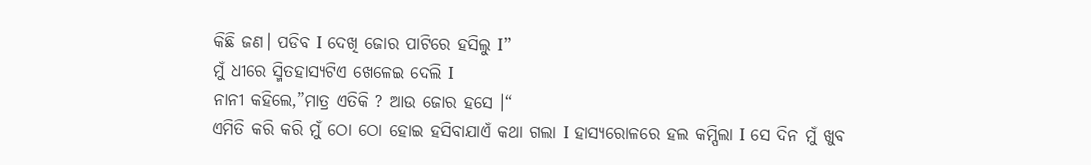କିଛି ଜଣ। ପଡିବ I ଦେଖି ଜୋର ପାଟିରେ ହସିଲୁ I”
ମୁଁ ଧୀରେ ସ୍ମିତହାସ୍ୟଟିଏ ଖେଳେଇ ଦେଲି I
ନାନୀ କହିଲେ,”ମାତ୍ର ଏତିକି ? ଆଉ ଜୋର ହସେ ।“
ଏମିତି କରି କରି ମୁଁ ଠୋ ଠୋ ହୋଇ ହସିବାଯାଏଁ କଥା ଗଲା I ହାସ୍ୟରୋଳରେ ହଲ କମ୍ପିଲା I ସେ ଦିନ ମୁଁ ଖୁବ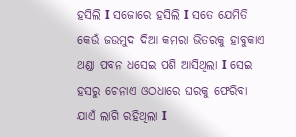ହସିଲି I ସଜୋରେ ହସିଲି I ସତେ ଯେମିତି କେଉଁ ଜଉମୁଦ ଦିଆ କମରା ଭିତରକୁ ହାବୁକାଏ ଥଣ୍ଡା ପବନ ଧସେଇ ପଶି ଆସିଥିଲା I ସେଇ ହସରୁ ଚେନାଏ ଓଠଧାରେ ଘରକୁ ଫେରିବା ଯାଏଁ ଲାଗି ରହିଥିଲା I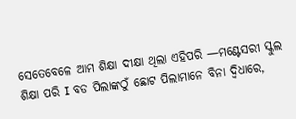ସେତେବେଳେ ଆମ ଶିକ୍ଷା ଦୀକ୍ଷା ଥିଲା ଏହିପରି —ମଣ୍ଟେସରୀ ସ୍କୁଲ ଶିକ୍ଷା ପରି I ବଡ ପିଲାଙ୍କଠୁଁ ଛୋଟ ପିଲାମାନେ ବିନା ଦ୍ବିଧାରେ,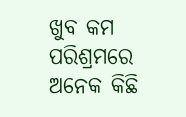ଖୁବ କମ ପରିଶ୍ରମରେ ଅନେକ କିଛି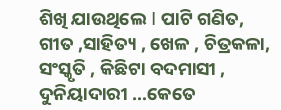ଶିଖି ଯାଉଥିଲେ I ପାଟି ଗଣିତ, ଗୀତ ,ସାହିତ୍ୟ , ଖେଳ , ଚିତ୍ରକଳା, ସଂସ୍କୃତି , କିଛିଟା ବଦମାସୀ , ଦୁନିୟାଦାରୀ …କେତେ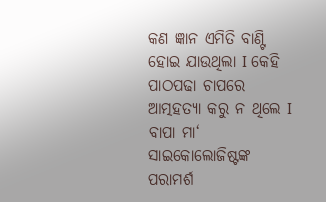କଣ ଜ୍ଞାନ ଏମିତି ବାଣ୍ଟି ହୋଇ ଯାଉଥିଲା I କେହି ପାଠପଢା ଚାପରେ ଆତ୍ମହତ୍ୟା କରୁ ନ ଥିଲେ I ବାପା ମା‘ ସାଇକୋଲୋଜିଷ୍ଟଙ୍କ ପରାମର୍ଶ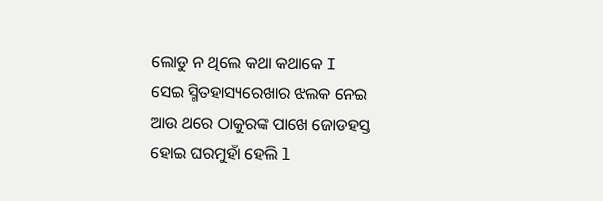ଲୋଡୁ ନ ଥିଲେ କଥା କଥାକେ I
ସେଇ ସ୍ମିତହାସ୍ୟରେଖାର ଝଲକ ନେଇ ଆଉ ଥରେ ଠାକୁରଙ୍କ ପାଖେ ଜୋଡହସ୍ତ ହୋଇ ଘରମୁହାଁ ହେଲି l